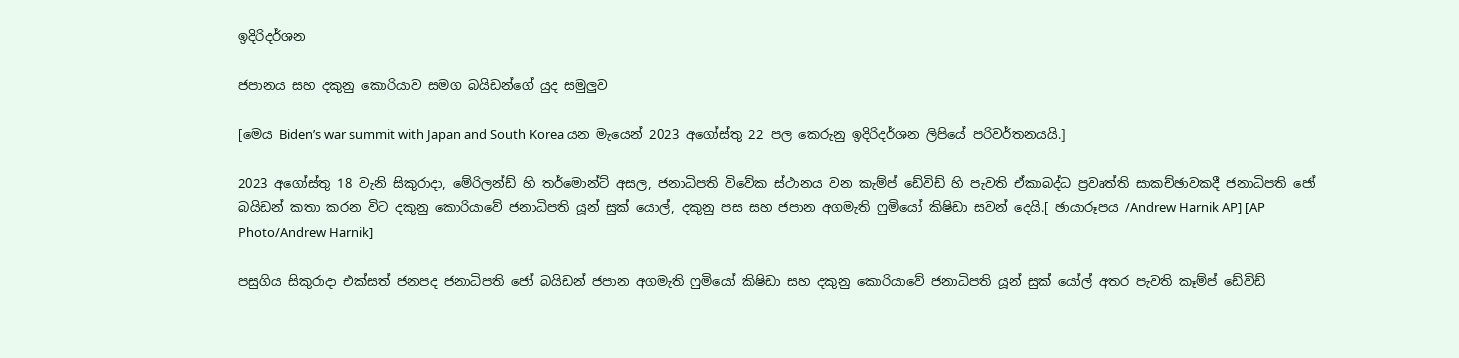ඉදිරිදර්ශන

ජපානය සහ දකුනු කොරියාව සමග බයිඩන්ගේ යුද සමුලුව

[මෙය Biden’s war summit with Japan and South Korea යන මැයෙන් 2023 අගෝස්තු 22 පල කෙරුනු ඉදිරිදර්ශන ලිපියේ පරිවර්තනයයි.]

2023 අගෝස්තු 18 වැනි සිකුරාදා, මේරිලන්ඩ් හි තර්මොන්ට් අසල, ජනාධිපති විවේක ස්ථානය වන කැම්ප් ඩේවිඩ් හි පැවති ඒකාබද්ධ ප්‍රවෘත්ති සාකච්ඡාවකදී ජනාධිපති ජෝ බයිඩන් කතා කරන විට දකුනු කොරියාවේ ජනාධිපති යූන් සුක් යොල්, දකුනු පස සහ ජපාන අගමැති ෆුමියෝ කිෂිඩා සවන් දෙයි.[ ඡායාරූපය /Andrew Harnik AP] [AP Photo/Andrew Harnik]

පසුගිය සිකුරාදා එක්සත් ජනපද ජනාධිපති ජෝ බයිඩන් ජපාන අගමැති ෆුමියෝ කිෂිඩා සහ දකුනු කොරියාවේ ජනාධිපති යූන් සුක් යෝල් අතර පැවති කෑම්ප් ඩේවිඩ්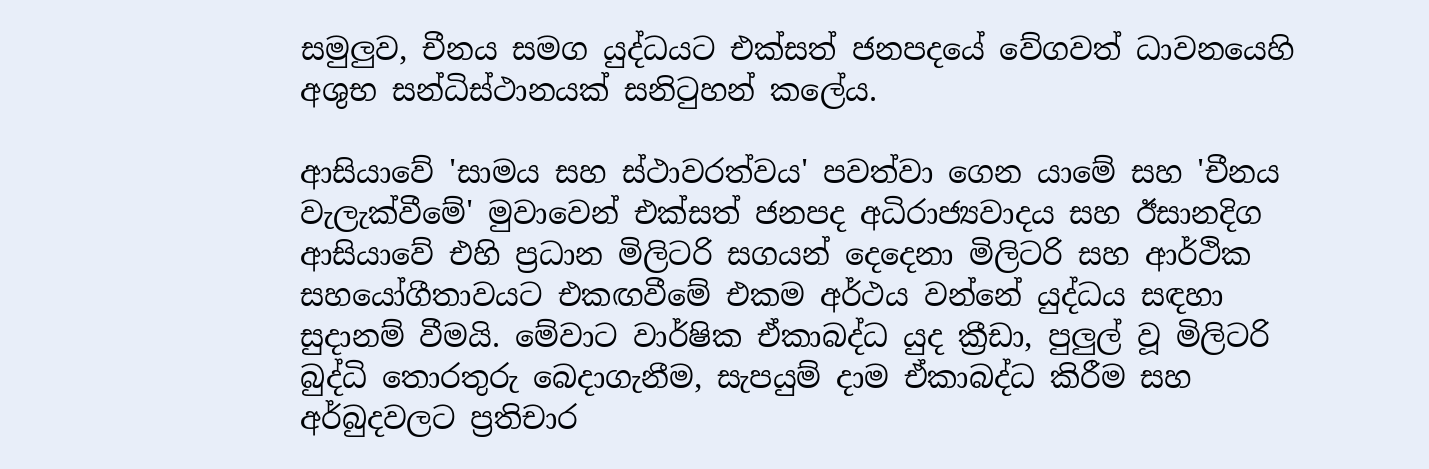සමුලුව, චීනය සමග යුද්ධයට එක්සත් ජනපදයේ වේගවත් ධාවනයෙහි අශුභ සන්ධිස්ථානයක් සනිටුහන් කලේය.

ආසියාවේ 'සාමය සහ ස්ථාවරත්වය' පවත්වා ගෙන යාමේ සහ 'චීනය වැලැක්වීමේ' මුවාවෙන් එක්සත් ජනපද අධිරාජ්‍යවාදය සහ ඊසානදිග ආසියාවේ එහි ප්‍රධාන මිලිටරි සගයන් දෙදෙනා මිලිටරි සහ ආර්ථික සහයෝගීතාවයට එකඟවීමේ එකම අර්ථය වන්නේ යුද්ධය සඳහා සුදානම් වීමයි. මේවාට වාර්ෂික ඒකාබද්ධ යුද ක්‍රීඩා, පුලුල් වූ මිලිටරි බුද්ධි තොරතුරු බෙදාගැනීම, සැපයුම් දාම ඒකාබද්ධ කිරීම සහ අර්බුදවලට ප්‍රතිචාර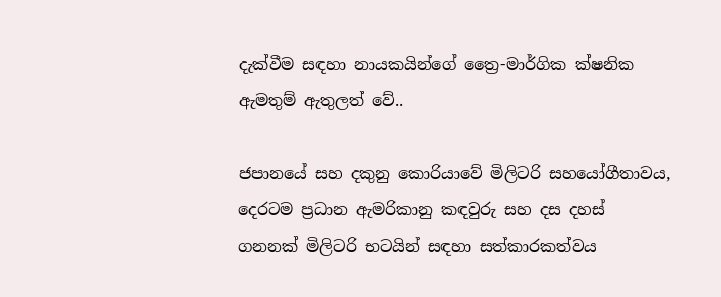දැක්වීම සඳහා නායකයින්ගේ ත්‍රෛ-මාර්ගික ක්ෂනික ඇමතුම් ඇතුලත් වේ..

ජපානයේ සහ දකුනු කොරියාවේ මිලිටරි සහයෝගීතාවය, දෙරටම ප්‍රධාන ඇමරිකානු කඳවුරු සහ දස දහස් ගනනක් මිලිටරි භටයින් සඳහා සත්කාරකත්වය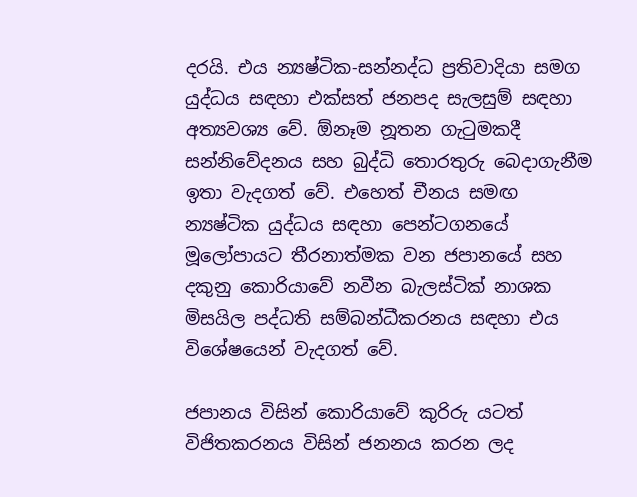දරයි. එය න්‍යෂ්ටික-සන්නද්ධ ප්‍රතිවාදියා සමග යුද්ධය සඳහා එක්සත් ජනපද සැලසුම් සඳහා අත්‍යවශ්‍ය වේ. ඕනෑම නූතන ගැටුමකදී සන්නිවේදනය සහ බුද්ධි තොරතුරු බෙදාගැනීම ඉතා වැදගත් වේ. එහෙත් චීනය සමඟ න්‍යෂ්ටික යුද්ධය සඳහා පෙන්ටගනයේ මූලෝපායට තීරනාත්මක වන ජපානයේ සහ දකුනු කොරියාවේ නවීන බැලස්ටික් නාශක මිසයිල පද්ධති සම්බන්ධීකරනය සඳහා එය විශේෂයෙන් වැදගත් වේ.

ජපානය විසින් කොරියාවේ කුරිරු යටත් විජිතකරනය විසින් ජනනය කරන ලද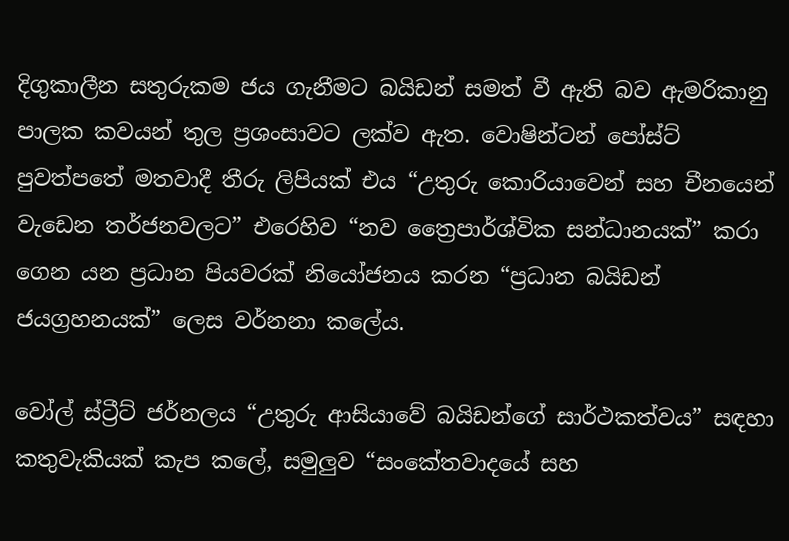දිගුකාලීන සතුරුකම ජය ගැනීමට බයිඩන් සමත් වී ඇති බව ඇමරිකානු පාලක කවයන් තුල ප්‍රශංසාවට ලක්ව ඇත. වොෂින්ටන් පෝස්ට් පුවත්පතේ මතවාදී තීරු ලිපියක් එය “උතුරු කොරියාවෙන් සහ චීනයෙන් වැඩෙන තර්ජනවලට” එරෙහිව “නව ත්‍රෛපාර්ශ්වික සන්ධානයක්” කරා ගෙන යන ප්‍රධාන පියවරක් නියෝජනය කරන “ප්‍රධාන බයිඩන් ජයග්‍රහනයක්” ලෙස වර්නනා කලේය.

වෝල් ස්ට්‍රීට් ජර්නලය “උතුරු ආසියාවේ බයිඩන්ගේ සාර්ථකත්වය” සඳහා කතුවැකියක් කැප කලේ, සමුලුව “සංකේතවාදයේ සහ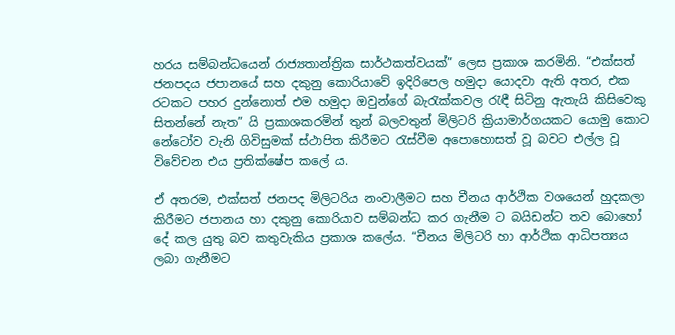හරය සම්බන්ධයෙන් රාජ්‍යතාන්ත්‍රික සාර්ථකත්වයක්” ලෙස ප්‍රකාශ කරමිනි. “එක්සත් ජනපදය ජපානයේ සහ දකුනු කොරියාවේ ඉදිරිපෙල හමුදා යොදවා ඇති අතර, එක රටකට පහර දුන්නොත් එම හමුදා ඔවුන්ගේ බැරැක්කවල රැඳී සිටිනු ඇතැයි කිසිවෙකු සිතන්නේ නැත” යි ප්‍රකාශකරමින් තුන් බලවතුන් මිලිටරි ක්‍රියාමාර්ගයකට යොමු කොට නේටෝව වැනි ගිවිසුමක් ස්ථාපිත කිරීමට රැස්වීම අපොහොසත් වූ බවට එල්ල වූ විවේචන එය ප්‍රතික්ෂේප කලේ ය.

ඒ අතරම, එක්සත් ජනපද මිලිටරිය නංවාලීමට සහ චීනය ආර්ථික වශයෙන් හුදකලා කිරීමට ජපානය හා දකුනු කොරියාව සම්බන්ධ කර ගැනීම ට බයිඩන්ට තව බොහෝ දේ කල යුතු බව කතුවැකිය ප්‍රකාශ කලේය. “චීනය මිලිටරි හා ආර්ථික ආධිපත්‍යය ලබා ගැනීමට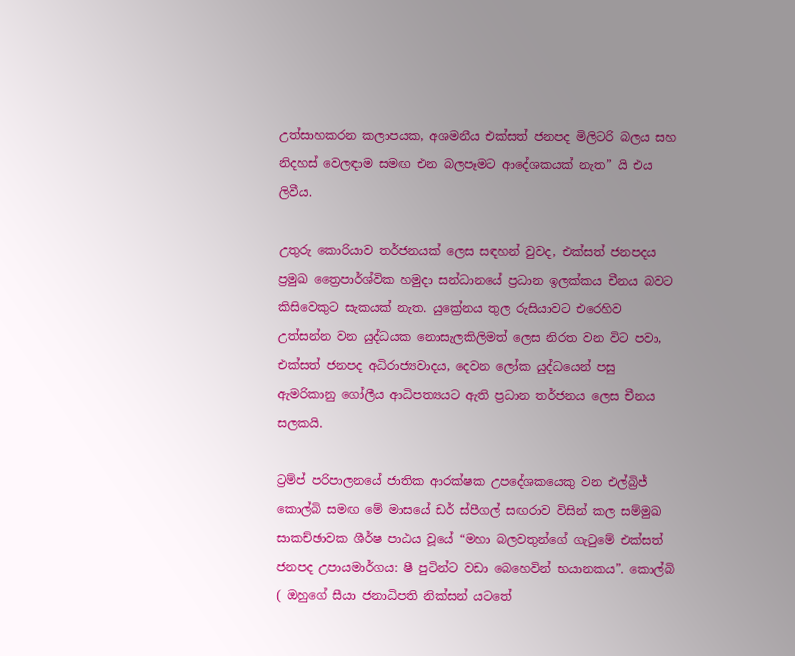උත්සාහකරන කලාපයක, අශමනීය එක්සත් ජනපද මිලිටරි බලය සහ නිදහස් වෙලඳාම සමඟ එන බලපෑමට ආදේශකයක් නැත” යි එය ලිවීය.

උතුරු කොරියාව තර්ජනයක් ලෙස සඳහන් වුවද, එක්සත් ජනපදය ප්‍රමුඛ ත්‍රෛපාර්ශ්වික හමුදා සන්ධානයේ ප්‍රධාන ඉලක්කය චීනය බවට කිසිවෙකුට සැකයක් නැත. යුක්‍රේනය තුල රුසියාවට එරෙහිව උත්සන්න වන යුද්ධයක නොසැලකිලිමත් ලෙස නිරත වන විට පවා, එක්සත් ජනපද අධිරාජ්‍යවාදය, දෙවන ලෝක යුද්ධයෙන් පසු ඇමරිකානු ගෝලීය ආධිපත්‍යයට ඇති ප්‍රධාන තර්ජනය ලෙස චීනය සලකයි.

ට්‍රම්ප් පරිපාලනයේ ජාතික ආරක්ෂක උපදේශකයෙකු වන එල්බ්‍රිජ් කොල්බි සමඟ මේ මාසයේ ඩර් ස්පීගල් සඟරාව විසින් කල සම්මුඛ සාකච්ඡාවක ශීර්ෂ පාඨය වූයේ “මහා බලවතුන්ගේ ගැටුමේ එක්සත් ජනපද උපායමාර්ගය: ෂී පුටින්ට වඩා බෙහෙවින් භයානකය”. කොල්බි ( ඔහුගේ සීයා ජනාධිපති නික්සන් යටතේ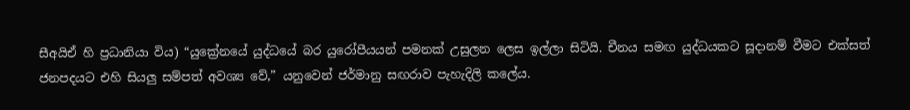සීඅයිඒ හි ප්‍රධානියා විය) “යුක්‍රේනයේ යුද්ධයේ බර යුරෝපීයයන් පමනක් උසුලන ලෙස ඉල්ලා සිටියි. චීනය සමඟ යුද්ධයකට සූදානම් වීමට එක්සත් ජනපදයට එහි සියලු සම්පත් අවශ්‍ය වේ,” යනුවෙන් ජර්මානු සඟරාව පැහැදිලි කලේය.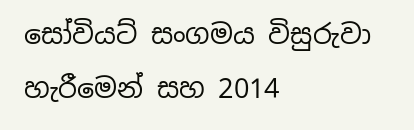සෝවියට් සංගමය විසුරුවා හැරීමෙන් සහ 2014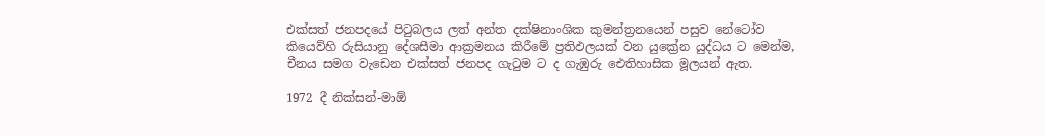එක්සත් ජනපදයේ පිටුබලය ලත් අන්ත දක්ෂිනාංශික කුමන්ත්‍රනයෙන් පසුව නේටෝව කියෙව්හි රුසියානු දේශසීමා ආක්‍රමනය කිරීමේ ප්‍රතිඵලයක් වන යුක්‍රේන යුද්ධය ට මෙන්ම, චීනය සමග වැඩෙන එක්සත් ජනපද ගැටුම ට ද ගැඹුරු ඓතිහාසික මූලයන් ඇත.

1972 දී නික්සන්-මාඕ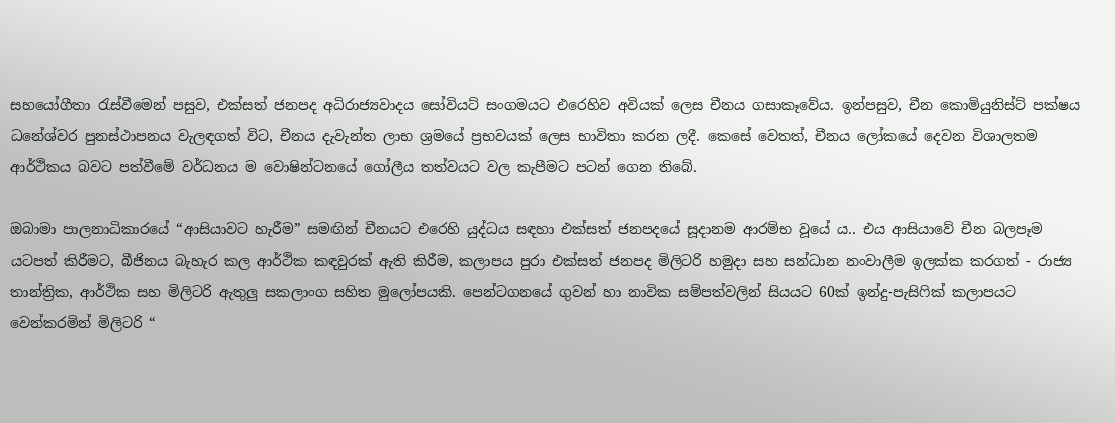සහයෝගීතා රැස්වීමෙන් පසුව, එක්සත් ජනපද අධිරාජ්‍යවාදය සෝවියට් සංගමයට එරෙහිව අවියක් ලෙස චීනය ගසාකෑවේය. ඉන්පසුව, චීන කොමියුනිස්ට් පක්ෂය ධනේශ්වර පුනස්ථාපනය වැලඳගත් විට, චීනය දැවැන්ත ලාභ ශ්‍රමයේ ප්‍රභවයක් ලෙස භාවිතා කරන ලදී. කෙසේ වෙතත්, චීනය ලෝකයේ දෙවන විශාලතම ආර්ථිකය බවට පත්වීමේ වර්ධනය ම වොෂින්ටනයේ ගෝලීය තත්වයට වල කැපීමට පටන් ගෙන තිබේ.

ඔබාමා පාලනාධිකාරයේ “ආසියාවට හැරීම” සමඟින් චීනයට එරෙහි යුද්ධය සඳහා එක්සත් ජනපදයේ සූදානම ආරම්භ වූයේ ය.. එය ආසියාවේ චීන බලපෑම යටපත් කිරීමට, බීජිනය බැහැර කල ආර්ථික කඳවුරක් ඇති කිරීම, කලාපය පුරා එක්සත් ජනපද මිලිටරි හමුදා සහ සන්ධාන නංවාලීම ඉලක්ක කරගත් - රාජ්‍ය තාන්ත්‍රික, ආර්ථික සහ මිලිටරි ඇතුලු සකලාංග සහිත මුලෝපයකි. පෙන්ටගනයේ ගුවන් හා නාවික සම්පත්වලින් සියයට 60ක් ඉන්දු-පැසිෆික් කලාපයට වෙන්කරමින් මිලිටරි “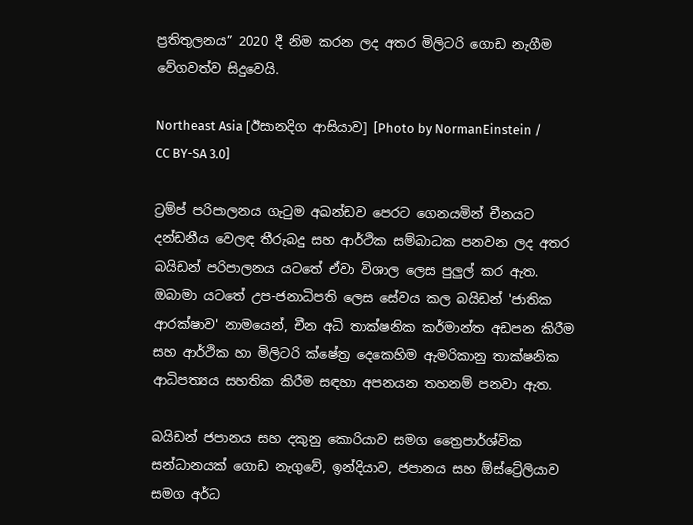ප්‍රතිතුලනය” 2020 දී නිම කරන ලද අතර මිලිටරි ගොඩ නැගීම වේගවත්ව සිදුවෙයි.

Northeast Asia [ඊසානදිග ආසියාව] [Photo by NormanEinstein / CC BY-SA 3.0]

ට්‍රම්ප් පරිපාලනය ගැටුම අඛන්ඩව පෙරට ගෙනයමින් චීනයට දන්ඩනීය වෙලඳ තීරුබදු සහ ආර්ථික සම්බාධක පනවන ලද අතර බයිඩන් පරිපාලනය යටතේ ඒවා විශාල ලෙස පුලුල් කර ඇත. ඔබාමා යටතේ උප-ජනාධිපති ලෙස සේවය කල බයිඩන් 'ජාතික ආරක්ෂාව' නාමයෙන්, චීන අධි තාක්ෂනික කර්මාන්ත අඩපන කිරීම සහ ආර්ථික හා මිලිටරි ක්ෂේත්‍ර දෙකෙහිම ඇමරිකානු තාක්ෂනික ආධිපත්‍යය සහතික කිරීම සඳහා අපනයන තහනම් පනවා ඇත.

බයිඩන් ජපානය සහ දකුනු කොරියාව සමග ත්‍රෛපාර්ශ්වික සන්ධානයක් ගොඩ නැගුවේ, ඉන්දියාව, ජපානය සහ ඕස්ට්‍රේලියාව සමග අර්ධ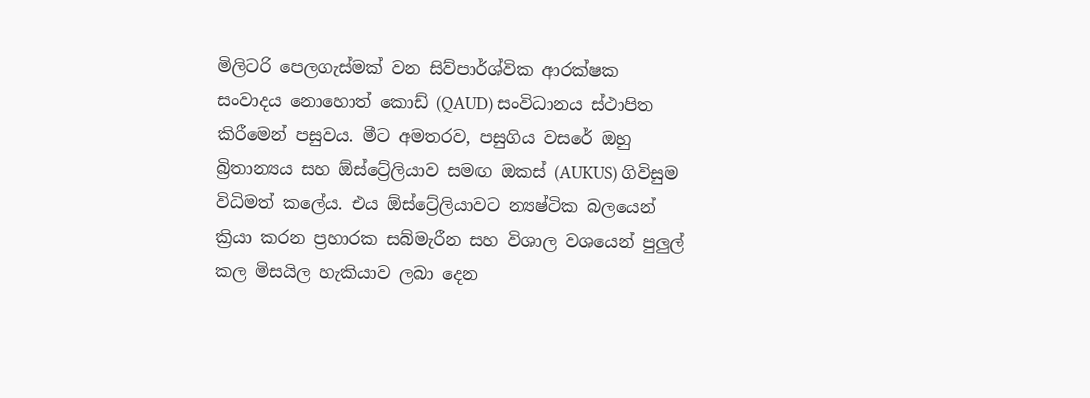මිලිටරි පෙලගැස්මක් වන සිව්පාර්ශ්වික ආරක්ෂක සංවාදය නොහොත් කොඩ් (QAUD) සංවිධානය ස්ථාපිත කිරීමෙන් පසුවය. මීට අමතරව, පසුගිය වසරේ ඔහු බ්‍රිතාන්‍යය සහ ඕස්ට්‍රේලියාව සමඟ ඔකස් (AUKUS) ගිවිසුම විධිමත් කලේය. එය ඕස්ට්‍රේලියාවට න්‍යෂ්ටික බලයෙන් ක්‍රියා කරන ප්‍රහාරක සබ්මැරීන සහ විශාල වශයෙන් පුලුල් කල මිසයිල හැකියාව ලබා දෙන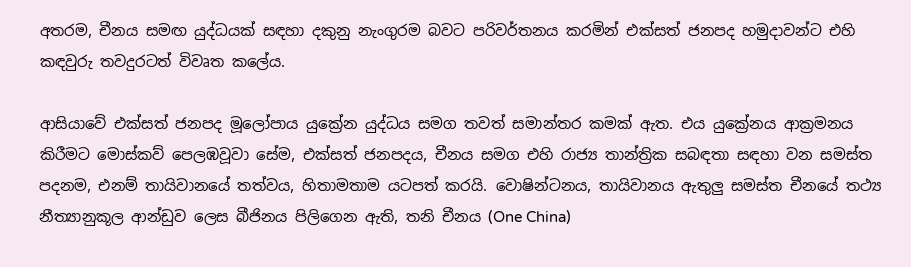අතරම, චීනය සමඟ යුද්ධයක් සඳහා දකුනු නැංගුරම බවට පරිවර්තනය කරමින් එක්සත් ජනපද හමුදාවන්ට එහි කඳවුරු තවදුරටත් විවෘත කලේය.

ආසියාවේ එක්සත් ජනපද මූලෝපාය යුක්‍රේන යුද්ධය සමග තවත් සමාන්තර කමක් ඇත. එය යුක්‍රේනය ආක්‍රමනය කිරීමට මොස්කව් පෙලඹවූවා සේම, එක්සත් ජනපදය, චීනය සමග එහි රාජ්‍ය තාන්ත්‍රික සබඳතා සඳහා වන සමස්ත පදනම, එනම් තායිවානයේ තත්වය, හිතාමතාම යටපත් කරයි. වොෂින්ටනය, තායිවානය ඇතුලු සමස්ත චීනයේ තථ්‍ය නීත්‍යානුකූල ආන්ඩුව ලෙස බීජිනය පිලිගෙන ඇති, තනි චීනය (One China)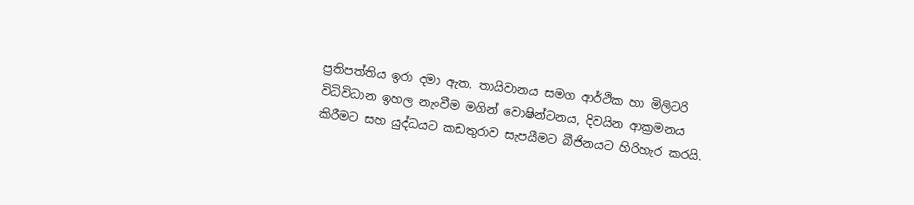ප්‍රතිපත්තිය ඉරා දමා ඇත. තායිවානය සමග ආර්ථික හා මිලිටරි විධිවිධාන ඉහල නැංවීම මගින් වොෂින්ටනය, දිවයින ආක්‍රමනය කිරීමට සහ යුද්ධයට කඩතුරාව සැපයීමට බීජිනයට හිරිහැර කරයි.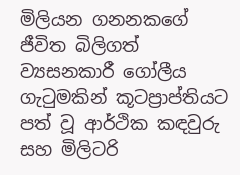මිලියන ගනනකගේ ජීවිත බිලිගත් ව්‍යසනකාරී ගෝලීය ගැටුමකින් කූටප්‍රාප්තියට පත් වූ ආර්ථික කඳවුරු සහ මිලිටරි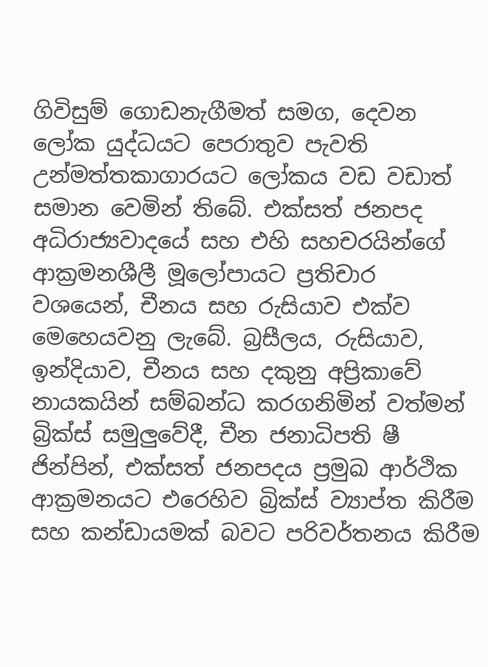ගිවිසුම් ගොඩනැගීමත් සමග, දෙවන ලෝක යුද්ධයට පෙරාතුව පැවති උන්මත්තකාගාරයට ලෝකය වඩ වඩාත් සමාන වෙමින් තිබේ. එක්සත් ජනපද අධිරාජ්‍යවාදයේ සහ එහි සහචරයින්ගේ ආක්‍රමනශීලී මූලෝපායට ප්‍රතිචාර වශයෙන්, චීනය සහ රුසියාව එක්ව මෙහෙයවනු ලැබේ. බ්‍රසීලය, රුසියාව, ඉන්දියාව, චීනය සහ දකුනු අප්‍රිකාවේ නායකයින් සම්බන්ධ කරගනිමින් වත්මන් බ්‍රික්ස් සමුලුවේදී, චීන ජනාධිපති ෂී ජින්පින්, එක්සත් ජනපදය ප්‍රමුඛ ආර්ථික ආක්‍රමනයට එරෙහිව බ්‍රික්ස් ව්‍යාප්ත කිරීම සහ කන්ඩායමක් බවට පරිවර්තනය කිරීම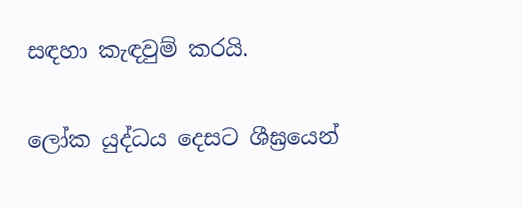සඳහා කැඳවුම් කරයි.

ලෝක යුද්ධය දෙසට ශීඝ්‍රයෙන්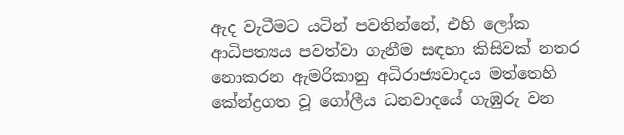ඇද වැටීමට යටින් පවතින්නේ, එහි ලෝක ආධිපත්‍යය පවත්වා ගැනීම සඳහා කිසිවක් නතර නොකරන ඇමරිකානු අධිරාජ්‍යවාදය මත්තෙහි කේන්ද්‍රගත වූ ගෝලීය ධනවාදයේ ගැඹුරු වන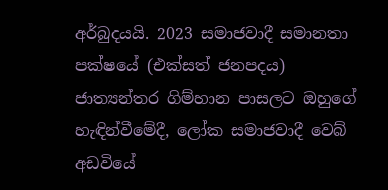අර්බුදයයි. 2023 සමාජවාදී සමානතා පක්ෂයේ (එක්සත් ජනපදය) ජාත්‍යන්තර ගිම්හාන පාසලට ඔහුගේ හැඳින්වීමේදී, ලෝක සමාජවාදී වෙබ් අඩවියේ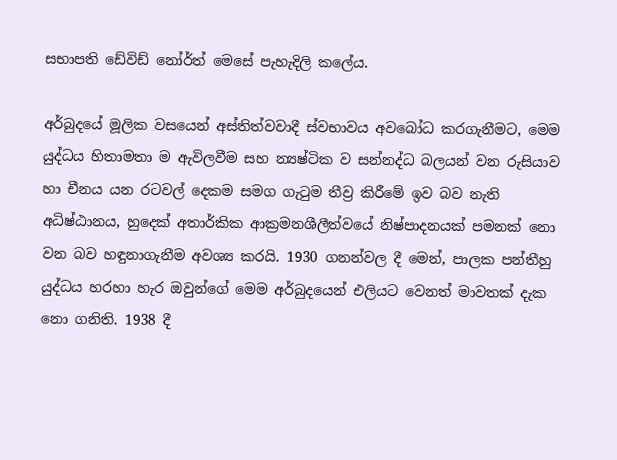සභාපති ඩේවිඩ් නෝර්ත් මෙසේ පැහැදිලි කලේය.

අර්බුදයේ මූලික වසයෙන් අස්තිත්වවාදී ස්වභාවය අවබෝධ කරගැනීමට, මෙම යුද්ධය හිතාමතා ම ඇවිලවීම සහ න්‍යෂ්ටික ව සන්නද්ධ බලයන් වන රුසියාව හා චීනය යන රටවල් දෙකම සමග ගැටුම තීව්‍ර කිරීමේ ඉව බව නැති අධිෂ්ඨානය, හුදෙක් අතාර්කික ආක්‍රමනශීලීත්වයේ නිෂ්පාදනයක් පමනක් නො වන බව හඳුනාගැනීම අවශ්‍ය කරයි. 1930 ගනන්වල දී මෙන්, පාලක පන්තීහු යුද්ධය හරහා හැර ඔවුන්ගේ මෙම අර්බුදයෙන් එලියට වෙනත් මාවතක් දැක නො ගනිති. 1938 දී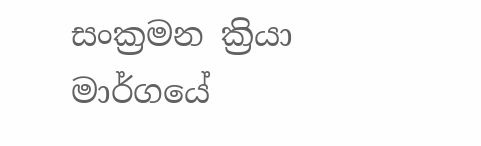සංක්‍රමන ක්‍රියා මාර්ගයේ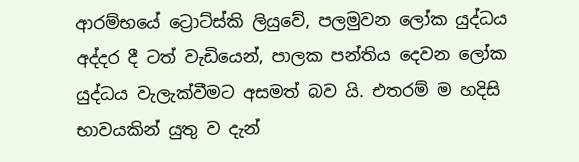ආරම්භයේ ට්‍රොට්ස්කි ලියුවේ, පලමුවන ලෝක යුද්ධය අද්දර දී ටත් වැඩියෙන්, පාලක පන්තිය දෙවන ලෝක යුද්ධය වැලැක්වීමට අසමත් බව යි. එතරම් ම හදිසි භාවයකින් යුතු ව දැන්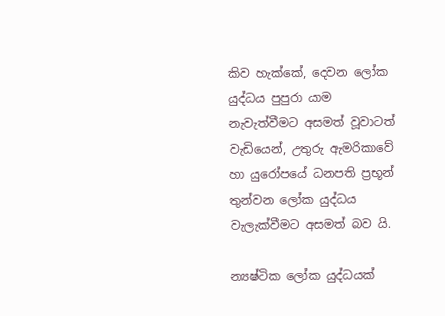කිව හැක්කේ, දෙවන ලෝක යුද්ධය පුපුරා යාම නැවැත්වීමට අසමත් වූවාටත් වැඩියෙන්, උතුරු ඇමරිකාවේ හා යුරෝපයේ ධනපති ප්‍රභූන් තුන්වන ලෝක යුද්ධය වැලැක්වීමට අසමත් බව යි.

න්‍යෂ්ටික ලෝක යුද්ධයක්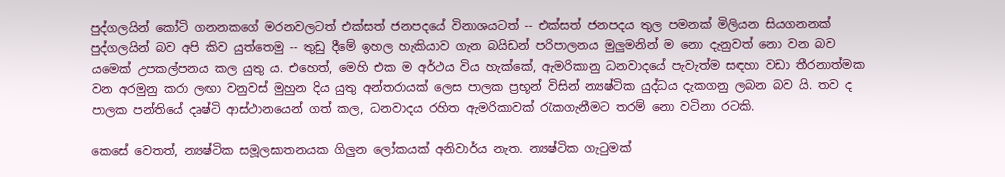පුද්ගලයින් කෝටි ගනනකගේ මරනවලටත් එක්සත් ජනපදයේ විනාශයටත් -- එක්සත් ජනපදය තුල පමනක් මිලියන සියගනනක් පුද්ගලයින් බව අපි කිව යුත්තෙමු -- තුඩු දීමේ ඉහල හැකියාව ගැන බයිඩන් පරිපාලනය මුලුමනින් ම නො දැනුවත් නො වන බව යමෙක් උපකල්පනය කල යුතු ය. එහෙත්, මෙහි එක ම අර්ථය විය හැක්කේ, ඇමරිකානු ධනවාදයේ පැවැත්ම සඳහා වඩා තීරනාත්මක වන අරමුනු කරා ලඟා වනුවස් මුහුන දිය යුතු අන්තරායක් ලෙස පාලක ප්‍රභූන් විසින් න්‍යෂ්ටික යුද්ධය දැකගනු ලබන බව යි. තව ද පාලක පන්තියේ දෘෂ්ටි ආස්ථානයෙන් ගත් කල, ධනවාදය රහිත ඇමරිකාවක් රැකගැනීමට තරම් නො වටිනා රටකි.

කෙසේ වෙතත්, න්‍යෂ්ටික සමූලඝාතනයක ගිලුන ලෝකයක් අනිවාර්ය නැත. න්‍යෂ්ටික ගැටුමක්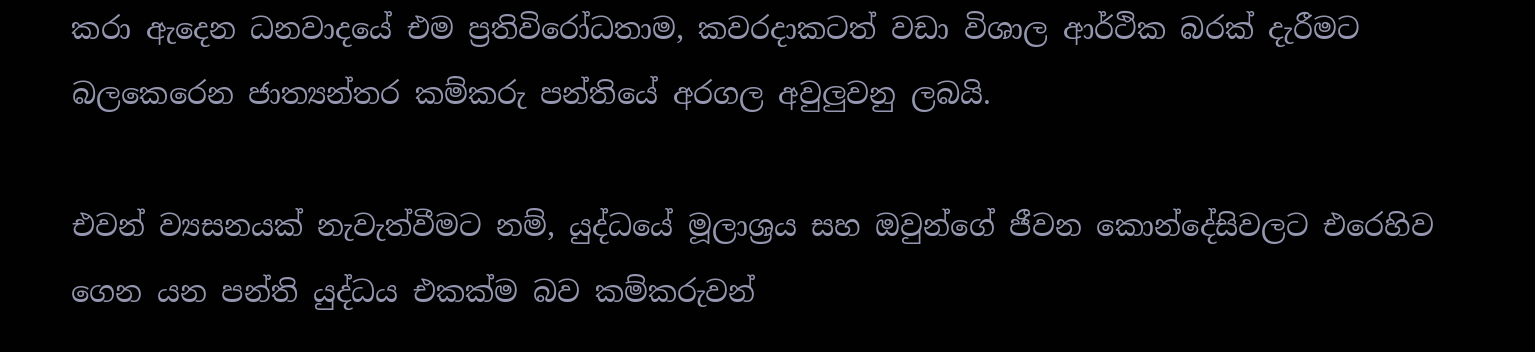කරා ඇදෙන ධනවාදයේ එම ප්‍රතිවිරෝධතාම, කවරදාකටත් වඩා විශාල ආර්ථික බරක් දැරීමට බලකෙරෙන ජාත්‍යන්තර කම්කරු පන්තියේ අරගල අවුලුවනු ලබයි.

එවන් ව්‍යසනයක් නැවැත්වීමට නම්, යුද්ධයේ මූලාශ්‍රය සහ ඔවුන්ගේ ජීවන කොන්දේසිවලට එරෙහිව ගෙන යන පන්ති යුද්ධය එකක්ම බව කම්කරුවන්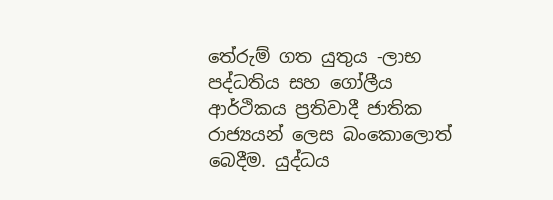තේරුම් ගත යුතුය -ලාභ පද්ධතිය සහ ගෝලීය ආර්ථිකය ප්‍රතිවාදී ජාතික රාජ්‍යයන් ලෙස බංකොලොත් බෙදීම. යුද්ධය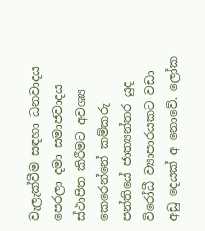වැලැක්වීම සඳහා ධනවාදය පෙරලා දමා සමාජවාදය ස්ථාපිත කිරීමට අවශ්‍ය කෙරෙන්නේ කම්කරු පන්තියේ ජාත්‍යන්තර යුද විරෝධී ව්‍යාපාරයකට වඩා අඩු දෙයක් අ නොවේ. ලෝක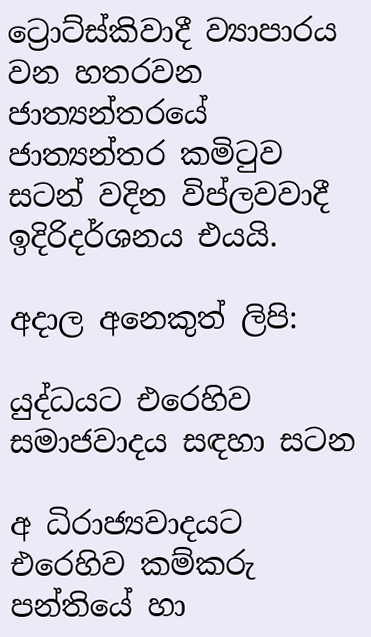ට්‍රොට්ස්කිවාදී ව්‍යාපාරය වන හතරවන ජාත්‍යන්තරයේ ජාත්‍යන්තර කමිටුව සටන් වදින විප්ලවවාදී ඉදිරිදර්ශනය එයයි.

අදාල අනෙකුත් ලිපි:

යුද්ධයට එරෙහිව සමාජවාදය සඳහා සටන

අ ධිරාජ්‍යවාදයට එරෙහිව කම්කරු පන්තියේ හා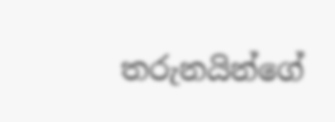තරුනයින්ගේ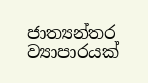ජාත්‍යන්තර ව්‍යාපාරයක්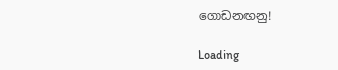ගොඩනඟනු!

Loading